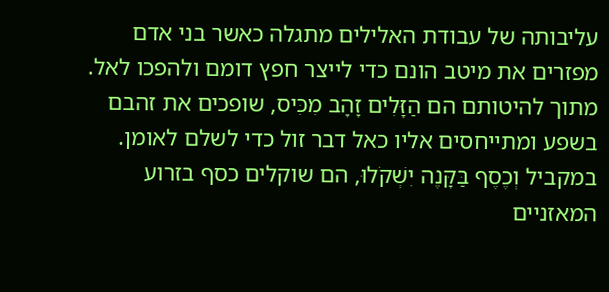עליבותה של עבודת האלילים מתגלה כאשר בני אדם מפזרים את מיטב הונם כדי לייצר חפץ דומם ולהפכו לאל. מתוך להיטותם הם הַזָּלִים זָהָב מִכִּיס, שופכים את זהבם בשפע ומתייחסים אליו כאל דבר זול כדי לשלם לאומן. במקביל וְכֶסֶף בַּקָּנֶה יִשְׁקֹלוּ, הם שוקלים כסף בזרוע המאזניים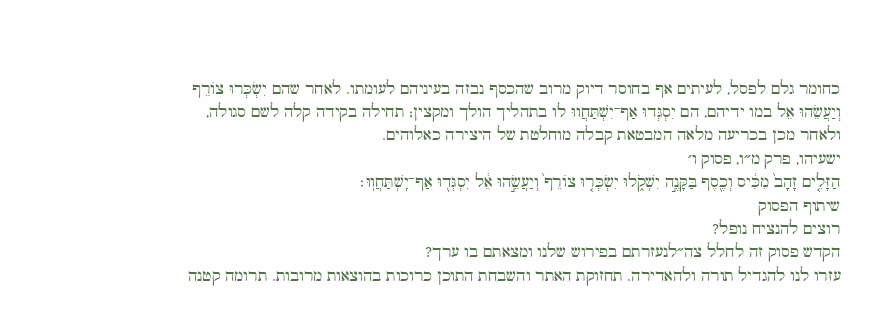כחומר גלם לפסל, לעיתים אף בחוסר דיוק מרוב שהכסף נבזה בעיניהם לעומתו. לאחר שהם יִשְׂכְּרוּ צוֹרֵף וְיַעֲשֵׂהוּ אֵל במו ידיהם, הם יִסְגְּדוּ אַף־יִשְׁתַּחֲווּ לו בתהליך הולך ומקצין; תחילה בקידה קלה לשם סגולה, ולאחר מכן בכריעה מלאה המבטאת קבלה מוחלטת של היצירה כאלוהים.
ישעיהו, פרק מ״ו, פסוק ו׳
הַזָּלִ֤ים זָהָב֙ מִכִּ֔יס וְכֶ֖סֶף בַּקָּנֶ֣ה יִשְׁקֹ֑לוּ יִשְׂכְּר֤וּ צוֹרֵף֙ וְיַעֲשֵׂ֣הוּ אֵ֔ל יִסְגְּד֖וּ אַף־יִֽשְׁתַּחֲוֽוּ׃
שיתוף הפסוק
רוצים להנציח נופל?
הקדש פסוק זה לחלל צה״לנעזרתם בפירוש שלנו ומצאתם בו ערך?
עזרו לנו להגדיל תורה ולהאדירה. תחזוקת האתר והשבחת התוכן כרוכות בהוצאות מרובות. תרומה קטנה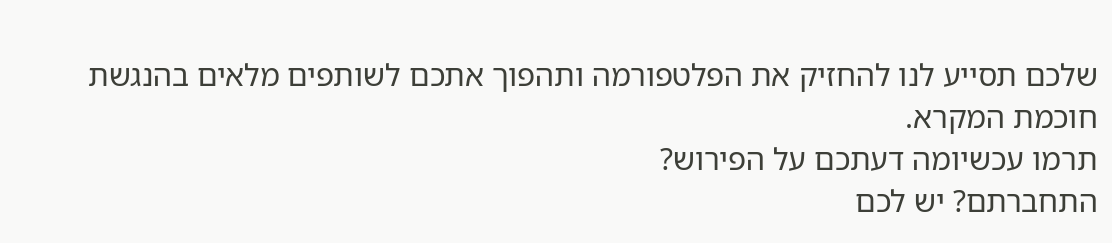שלכם תסייע לנו להחזיק את הפלטפורמה ותהפוך אתכם לשותפים מלאים בהנגשת חוכמת המקרא.
תרמו עכשיומה דעתכם על הפירוש?
התחברתם? יש לכם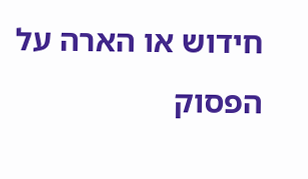חידוש או הארה על הפסוק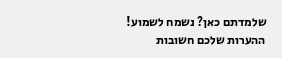שלמדתם כאן? נשמח לשמוע!
ההערות שלכם חשובות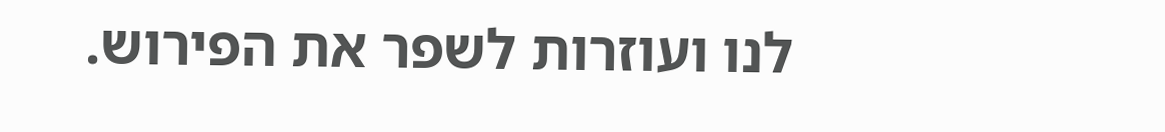לנו ועוזרות לשפר את הפירוש.